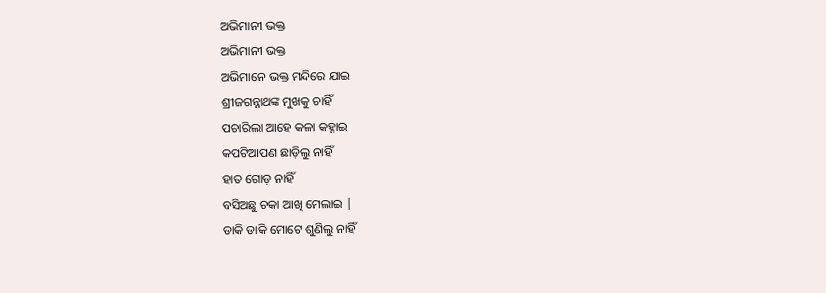ଅଭିମାନୀ ଭକ୍ତ
ଅଭିମାନୀ ଭକ୍ତ
ଅଭିମାନେ ଭକ୍ତ ମନ୍ଦିରେ ଯାଇ
ଶ୍ରୀଜଗନ୍ନାଥଙ୍କ ମୁଖକୁ ଚାହିଁ
ପଚାରିଲା ଆହେ କଳା କହ୍ନାଇ
କପଟିଆପଣ ଛାଡ଼ିଲୁ ନାହିଁ
ହାତ ଗୋଡ଼ ନାହିଁ
ବସିଅଛୁ ଚକା ଆଖି ମେଲାଇ |
ଡାକି ଡାକି ମୋଟେ ଶୁଣିଲୁ ନାହିଁ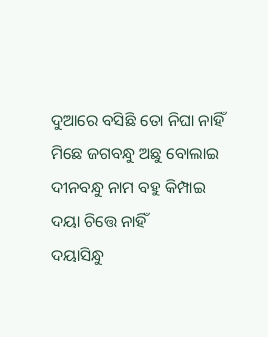ଦୁଆରେ ବସିଛି ତୋ ନିଘା ନାହିଁ
ମିଛେ ଜଗବନ୍ଧୁ ଅଛୁ ବୋଲାଇ
ଦୀନବନ୍ଧୁ ନାମ ବହୁ କିମ୍ପାଇ
ଦୟା ଚିତ୍ତେ ନାହିଁ
ଦୟାସିନ୍ଧୁ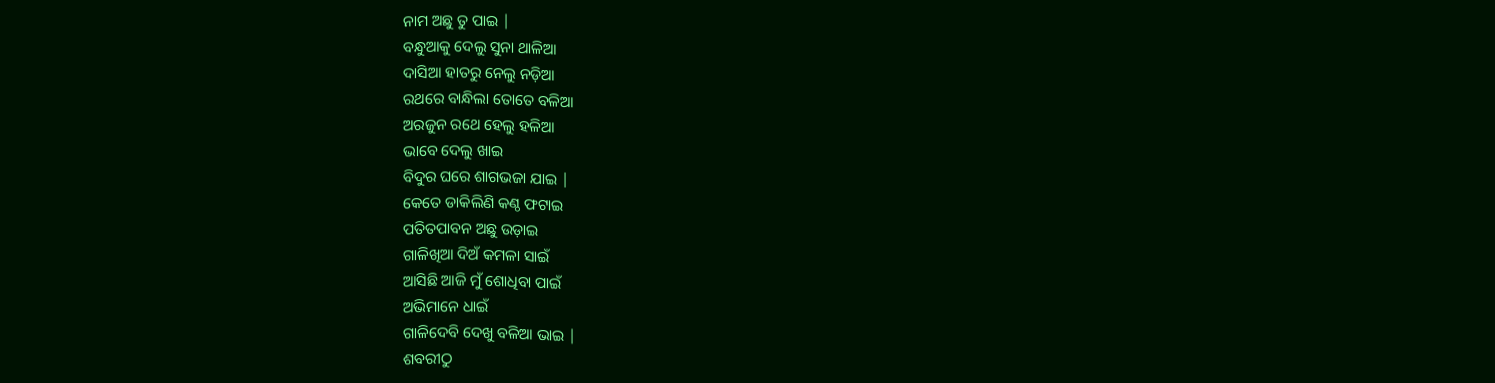ନାମ ଅଛୁ ତୁ ପାଇ |
ବନ୍ଧୁଆକୁ ଦେଲୁ ସୁନା ଥାଳିଆ
ଦାସିଆ ହାତରୁ ନେଲୁ ନଡ଼ିଆ
ରଥରେ ବାନ୍ଧିଲା ତୋତେ ବଳିଆ
ଅରଜୁନ ରଥେ ହେଲୁ ହଳିଆ
ଭାବେ ଦେଲୁ ଖାଇ
ବିଦୁର ଘରେ ଶାଗଭଜା ଯାଇ |
କେତେ ଡାକିଲିଣି କଣ୍ଠ ଫଟାଇ
ପତିତପାବନ ଅଛୁ ଉଡ଼ାଇ
ଗାଳିଖିଆ ଦିଅଁ କମଳା ସାଇଁ
ଆସିଛି ଆଜି ମୁଁ ଶୋଧିବା ପାଇଁ
ଅଭିମାନେ ଧାଇଁ
ଗାଳିଦେବି ଦେଖୁ ବଳିଆ ଭାଇ |
ଶବରୀଠୁ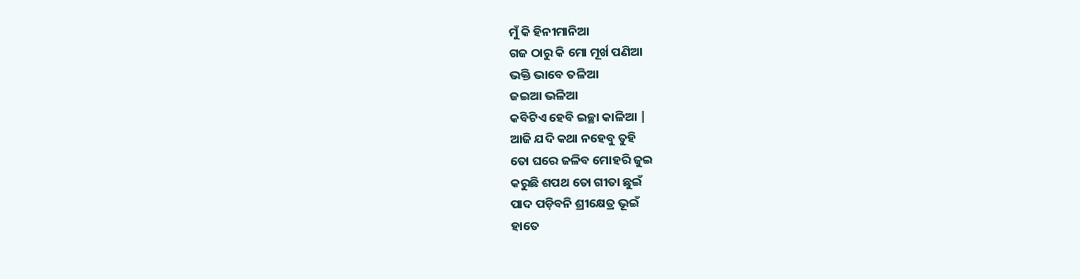ମୁଁ କି ହିନୀମାନିଆ
ଗଜ ଠାରୁ କି ମୋ ମୂର୍ଖ ପଣିଆ
ଭକ୍ତି ଭାବେ ତଳିଆ
ଜଇଆ ଭଳିଆ
କବିଟିଏ ହେବି ଇଚ୍ଛା କାଳିଆ |
ଆଜି ଯଦି କଥା ନହେବୁ ତୁହି
ତୋ ଘରେ ଜଳିବ ମୋହରି ଜୁଇ
କରୁଛି ଶପଥ ତୋ ଗୀତା ଛୁଇଁ
ପାଦ ପଡ଼ିବନି ଶ୍ରୀକ୍ଷେତ୍ର ଭୂଇଁ
ହାତେ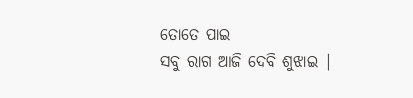ତୋତେ ପାଇ
ସବୁ ରାଗ ଆଜି ଦେବି ଶୁଝାଇ |